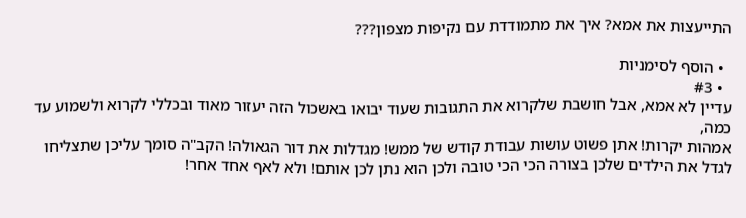התייעצות את אמא? איך את מתמודדת עם נקיפות מצפון???

  • הוסף לסימניות
  • #3
עדיין לא אמא, אבל חושבת שלקרוא את התגובות שעוד יבואו באשכול הזה יעזור מאוד ובכללי לקרוא ולשמוע עד כמה,
אמהות יקרות! אתן פשוט עושות עבודת קודש של ממש! מגדלות את דור הגאולה! הקב"ה סומך עליכן שתצליחו לגדל את הילדים שלכן בצורה הכי הכי טובה ולכן הוא נתן לכן אותם! ולא לאף אחד אחר!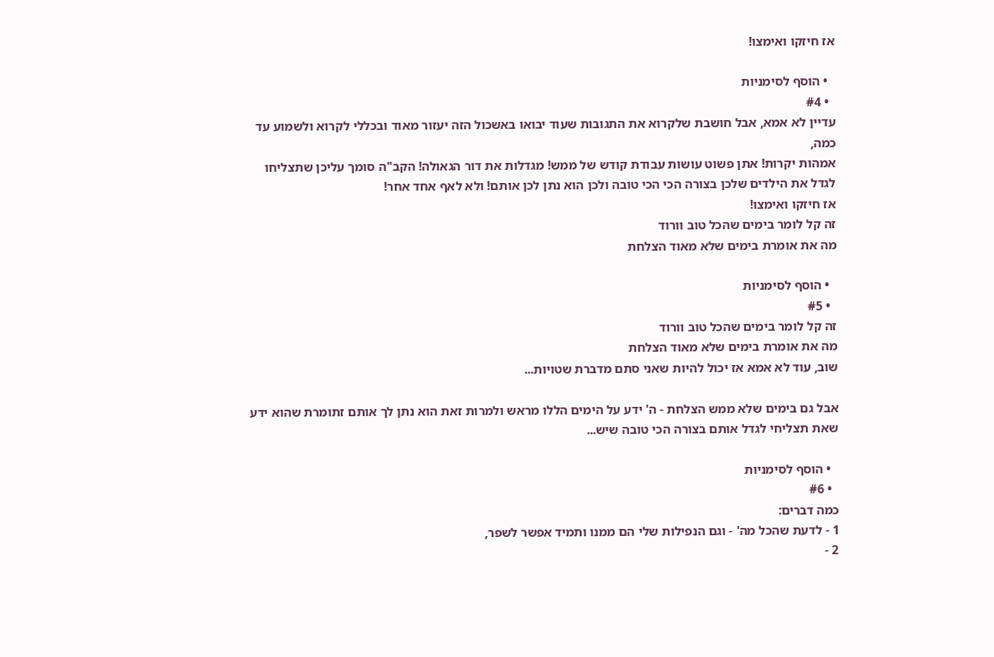אז חיזקו ואימצו!

  • הוסף לסימניות
  • #4
עדיין לא אמא, אבל חושבת שלקרוא את התגובות שעוד יבואו באשכול הזה יעזור מאוד ובכללי לקרוא ולשמוע עד כמה,
אמהות יקרות! אתן פשוט עושות עבודת קודש של ממש! מגדלות את דור הגאולה! הקב"ה סומך עליכן שתצליחו לגדל את הילדים שלכן בצורה הכי הכי טובה ולכן הוא נתן לכן אותם! ולא לאף אחד אחר!
אז חיזקו ואימצו!
זה קל לומר בימים שהכל טוב וורוד
מה את אומרת בימים שלא מאוד הצלחת

  • הוסף לסימניות
  • #5
זה קל לומר בימים שהכל טוב וורוד
מה את אומרת בימים שלא מאוד הצלחת
שוב, עוד לא אמא אז יכול להיות שאני סתם מדברת שטויות...

אבל גם בימים שלא ממש הצלחת - ה' ידע על הימים הללו מראש ולמרות זאת הוא נתן לך אותם זתומרת שהוא ידע שאת תצליחי לגדל אותם בצורה הכי טובה שיש...

  • הוסף לסימניות
  • #6
כמה דברים:
1 - לדעת שהכל מה' - וגם הנפילות שלי הם ממנו ותמיד אפשר לשפר,
2 -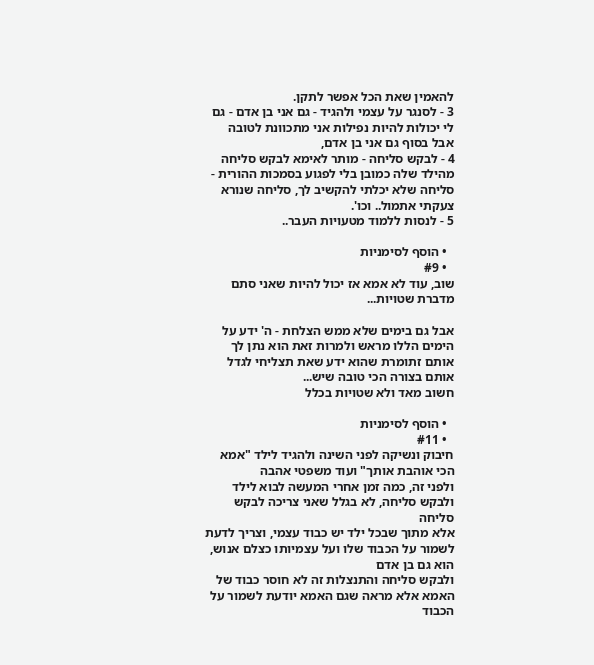להאמין שאת הכל אפשר לתקן.
3 - לסנגר על עצמי ולהגיד - גם אני בן אדם - גם לי יכולות להיות נפילות אני מתכוונת לטובה אבל בסוף גם אני בן אדם,
4 - לבקש סליחה - מותר לאימא לבקש סליחה מהילד שלה כמובן בלי לפגוע בסמכות ההורית - סליחה שלא יכלתי להקשיב לך, סליחה שנורא צעקתי אתמול.. וכו'.
5 - לנסות ללמוד מטעויות העבר..

  • הוסף לסימניות
  • #9
שוב, עוד לא אמא אז יכול להיות שאני סתם מדברת שטויות...

אבל גם בימים שלא ממש הצלחת - ה' ידע על הימים הללו מראש ולמרות זאת הוא נתן לך אותם זתומרת שהוא ידע שאת תצליחי לגדל אותם בצורה הכי טובה שיש...
חשוב מאד ולא שטויות בכלל

  • הוסף לסימניות
  • #11
חיבוק ונשיקה לפני השינה ולהגיד לילד "אמא הכי אוהבת אותך" ועוד משפטי אהבה
ולפני זה, כמה זמן אחרי המעשה לבוא לילד ולבקש סליחה, לא בגלל שאני צריכה לבקש סליחה
אלא מתוך שבכל ילד יש כבוד עצמי, וצריך לדעת לשמור על הכבוד שלו ועל עצמיותו כצלם אנוש, הוא גם בן אדם
ולבקש סליחה והתנצלות זה לא חוסר כבוד של האמא אלא מראה שגם האמא יודעת לשמור על הכבוד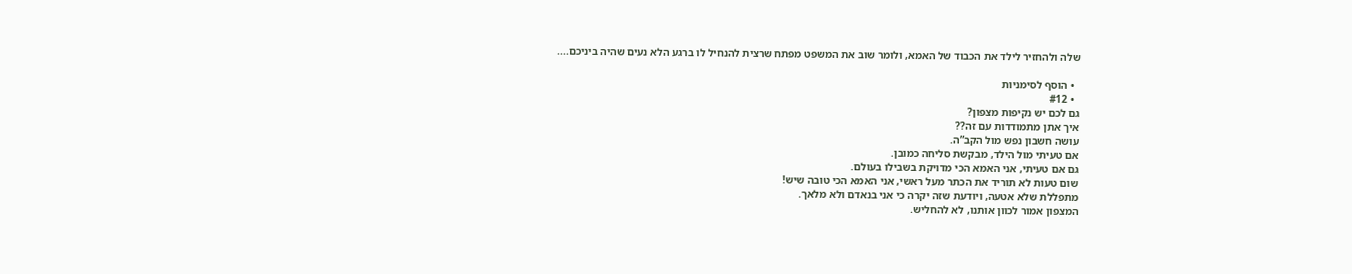שלה ולהחזיר לילד את הכבוד של האמא, ולומר שוב את המשפט מפתח שרצית להנחיל לו ברגע הלא נעים שהיה ביניכם....

  • הוסף לסימניות
  • #12
גם לכם יש נקיפות מצפון?
איך אתן מתמודדות עם זה??
עושה חשבון נפש מול הקב”ה.
אם טעיתי מול הילד, מבקשת סליחה כמובן.
גם אם טעיתי, אני האמא הכי מדויקת בשבילו בעולם.
שום טעות לא תוריד את הכתר מעל ראשי, אני האמא הכי טובה שיש!
מתפללת שלא אטעה, ויודעת שזה יקרה כי אני בנאדם ולא מלאך.
המצפון אמור לכוון אותנו, לא להחליש.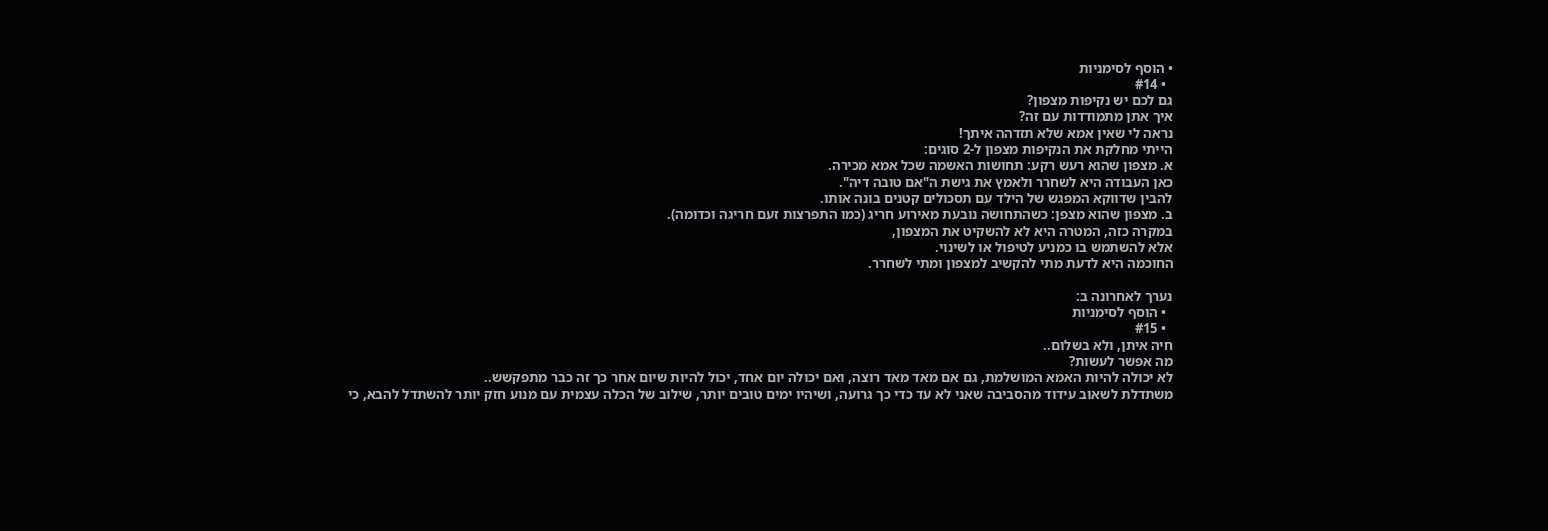• הוסף לסימניות
  • #14
גם לכם יש נקיפות מצפון?
איך אתן מתמודדות עם זה?
נראה לי שאין אמא שלא תזדהה איתך!
הייתי מחלקת את הנקיפות מצפון ל-2 סוגים:
א. מצפון שהוא רעש רקע: תחושות האשמה שכל אמא מכירה.
כאן העבודה היא לשחרר ולאמץ את גישת ה"אם טובה דיה".
להבין שדווקא המפגש של הילד עם תסכולים קטנים בונה אותו.
ב. מצפון שהוא מצפן: כשהתחושה נובעת מאירוע חריג (כמו התפרצות זעם חריגה וכדומה).
במקרה כזה, המטרה היא לא להשקיט את המצפון,
אלא להשתמש בו כמניע לטיפול או לשינוי.
החוכמה היא לדעת מתי להקשיב למצפון ומתי לשחרר.

נערך לאחרונה ב:
  • הוסף לסימניות
  • #15
חיה איתן, ולא בשלום..
מה אפשר לעשות?
לא יכולה להיות האמא המושלמת, גם אם מאד מאד רוצה, ואם יכולה יום אחד, יכול להיות שיום אחר כך זה כבר מתפקשש..
משתדלת לשאוב עידוד מהסביבה שאני לא עד כדי כך גרועה, ושיהיו ימים טובים יותר, שילוב של הכלה עצמית עם מנוע חזק יותר להשתדל להבא, כי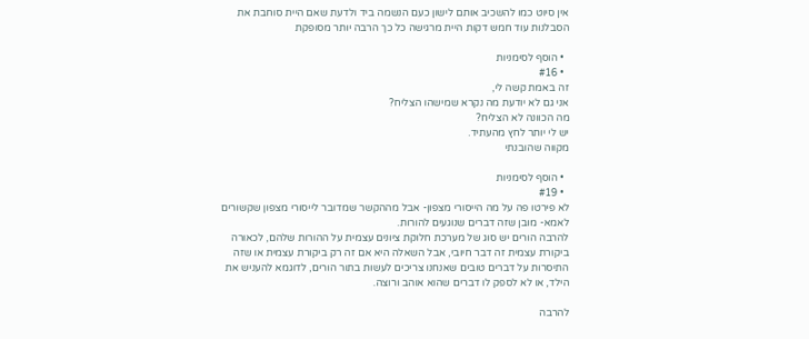אין סיוט כמו להשכיב אותם לישון כעם הנשמה ביד ולדעת שאם היית סוחבת את הסבלנות עוד חמש דקות היית מרגישה כל כך הרבה יותר מסופקת

  • הוסף לסימניות
  • #16
זה באמת קשה לי,
אני גם לא יודעת מה נקרא שמישהו הצליח?
מה הכוונה לא הצליח?
יש לי יותר לחץ מהעתיד.
מקווה שהובנתי

  • הוסף לסימניות
  • #19
לא פירטו פה על מה הייסורי מצפון- אבל מההקשר שמדובר לייסורי מצפון שקשורים לאמא- מובן שזה דברים שנוגעים להורות.
להרבה הורים יש סוג של מערכת חלוקת ציונים עצמית על ההורות שלהם, לכאורה ביקורת עצמית זה דבר חיובי, אבל השאלה היא אם זה רק ביקורת עצמית או שזה התיסרות על דברים טובים שאנחנו צריכים לעשות בתור הורים, לדוגמא להעניש את הילד, או לא לספק לו דברים שהוא אוהב ורוצה.

להרבה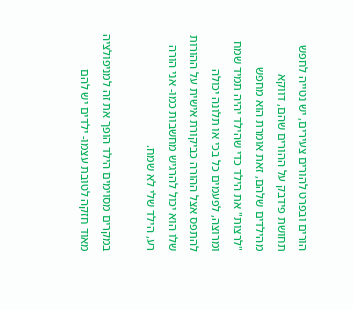הורים ובפרט להורים צעירים, יש נטייה לחפש תחושת פידבק על ההורים שהם, דווקא מהילדים שלהם, זאת אומרת הוא מחפש "לרצות" את הילד כדי שהילד יהיה תמיד שמח ומרוצה, לפעמים כל בכי או תלונה יכולה להתפס אצל ההורה כביקורת אישית על ההורות שלו הוא יכול להרגיש מחשבות כמו- אני הורה רע, הילד שלי לא שמח.

במקרים מסוימים הילד הופך את זה למניפולציה מאוד חזקה לטובת עצמו- ילדים יש להם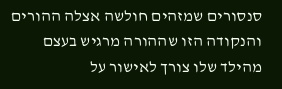סנסורים שמזהים חולשה אצלה ההורים והנקודה הזו שההורה מרגיש בעצם מהילד שלו צורך לאישור על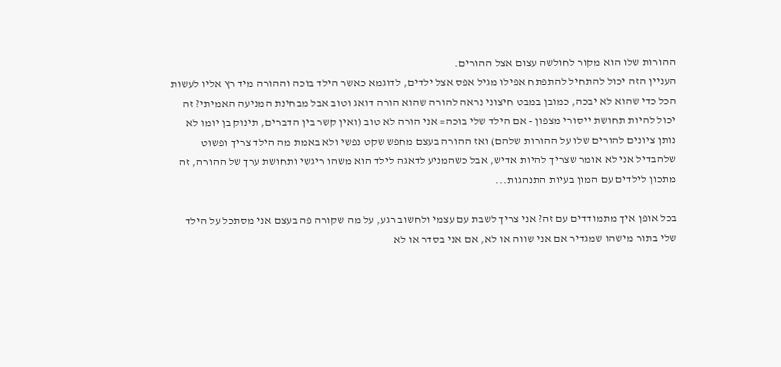ההורות שלו הוא מקור לחולשה עצום אצל ההורים.
העניין הזה יכול להתחיל להתפתח אפילו מגיל אפס אצל ילדים, לדוגמא כאשר הילד בוכה וההורה מיד רץ אליו לעשות הכל כדי שהוא לא יבכה, כמובן במבט חיצוני נראה להורה שהוא הורה דואג וטוב אבל מבחינת המניעה האמיתי? זה יכול להיות תחושת ייסורי מצפון - אם הילד שלי בוכה= אני הורה לא טוב (ואין קשר בין הדברים, תינוק בן יומו לא נותן ציונים להורים שלו על ההורות שלהם) ואז ההורה בעצם מחפש שקט נפשי ולא באמת מה הילד צריך ופשוט שלהבדיל אני לא אומר שצריך להיות אדיש, אבל כשהמניע לדאגה לילד הוא משהו ריגשי ותחושת ערך של ההורה, זה מתכון לילדים עם המון בעיות התנהגות...

בכל אופן איך מתמודדים עם זה? אני צריך לשבת עם עצמי ולחשוב רגע, על מה שקורה פה בעצם אני מסתכל על הילד שלי בתור מישהו שמגדיר אם אני שווה או לא, אם אני בסדר או לא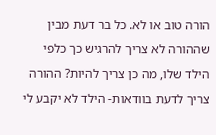הורה טוב או לא. כל בר דעת מבין שההורה לא צריך להרגיש כך כלפי הילד שלו, מה כן צריך להיות? ההורה צריך לדעת בוודאות- הילד לא יקבע לי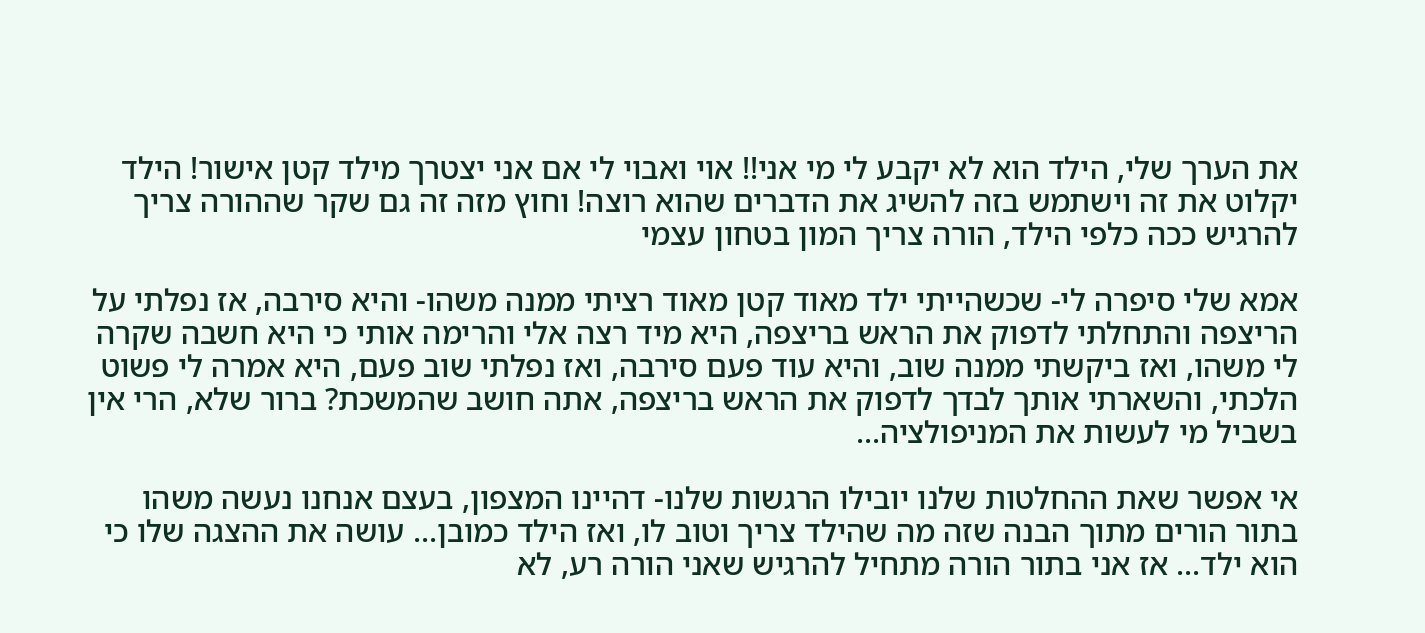את הערך שלי, הילד הוא לא יקבע לי מי אני!! אוי ואבוי לי אם אני יצטרך מילד קטן אישור! הילד יקלוט את זה וישתמש בזה להשיג את הדברים שהוא רוצה! וחוץ מזה זה גם שקר שההורה צריך להרגיש ככה כלפי הילד, הורה צריך המון בטחון עצמי

אמא שלי סיפרה לי- שכשהייתי ילד מאוד קטן מאוד רציתי ממנה משהו- והיא סירבה, אז נפלתי על הריצפה והתחלתי לדפוק את הראש בריצפה, היא מיד רצה אלי והרימה אותי כי היא חשבה שקרה לי משהו, ואז ביקשתי ממנה שוב, והיא עוד פעם סירבה, ואז נפלתי שוב פעם, היא אמרה לי פשוט הלכתי, והשארתי אותך לבדך לדפוק את הראש בריצפה, אתה חושב שהמשכת? ברור שלא, הרי אין בשביל מי לעשות את המניפולציה...

אי אפשר שאת ההחלטות שלנו יובילו הרגשות שלנו- דהיינו המצפון, בעצם אנחנו נעשה משהו בתור הורים מתוך הבנה שזה מה שהילד צריך וטוב לו, ואז הילד כמובן... עושה את ההצגה שלו כי הוא ילד... אז אני בתור הורה מתחיל להרגיש שאני הורה רע, לא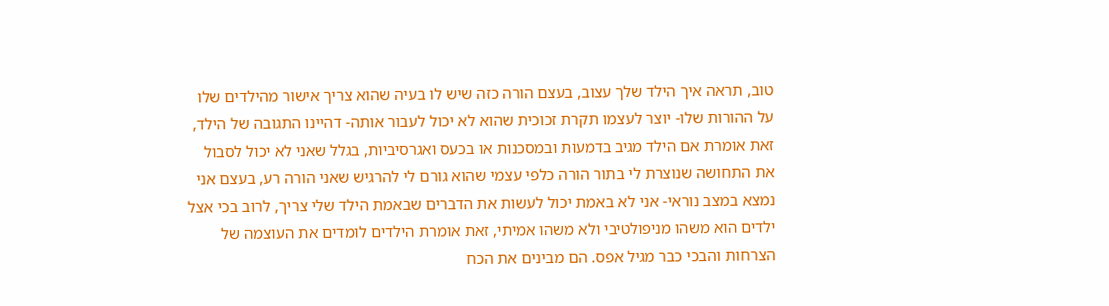טוב, תראה איך הילד שלך עצוב, בעצם הורה כזה שיש לו בעיה שהוא צריך אישור מהילדים שלו על ההורות שלו- יוצר לעצמו תקרת זכוכית שהוא לא יכול לעבור אותה- דהיינו התגובה של הילד, זאת אומרת אם הילד מגיב בדמעות ובמסכנות או בכעס ואגרסיביות, בגלל שאני לא יכול לסבול את התחושה שנוצרת לי בתור הורה כלפי עצמי שהוא גורם לי להרגיש שאני הורה רע, בעצם אני נמצא במצב נוראי- אני לא באמת יכול לעשות את הדברים שבאמת הילד שלי צריך, לרוב בכי אצל ילדים הוא משהו מניפולטיבי ולא משהו אמיתי, זאת אומרת הילדים לומדים את העוצמה של הצרחות והבכי כבר מגיל אפס. הם מבינים את הכח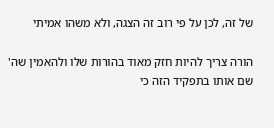של זה, לכן על פי רוב זה הצגה, ולא משהו אמיתי

הורה צריך להיות חזק מאוד בהורות שלו ולהאמין שה' שם אותו בתפקיד הזה כי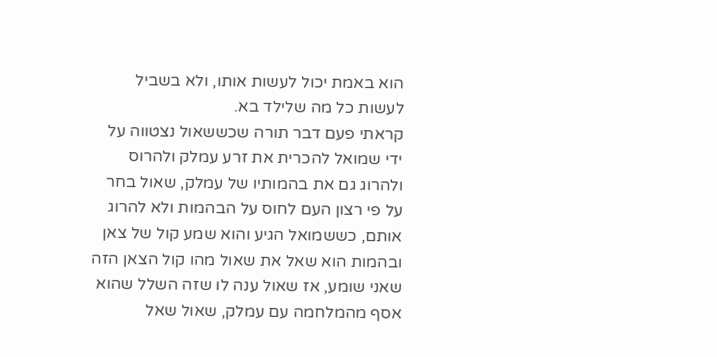הוא באמת יכול לעשות אותו, ולא בשביל לעשות כל מה שלילד בא.
קראתי פעם דבר תורה שכששאול נצטווה על ידי שמואל להכרית את זרע עמלק ולהרוס ולהרוג גם את בהמותיו של עמלק, שאול בחר על פי רצון העם לחוס על הבהמות ולא להרוג אותם, כששמואל הגיע והוא שמע קול של צאן ובהמות הוא שאל את שאול מהו קול הצאן הזה שאני שומע, אז שאול ענה לו שזה השלל שהוא אסף מהמלחמה עם עמלק, שאול שאל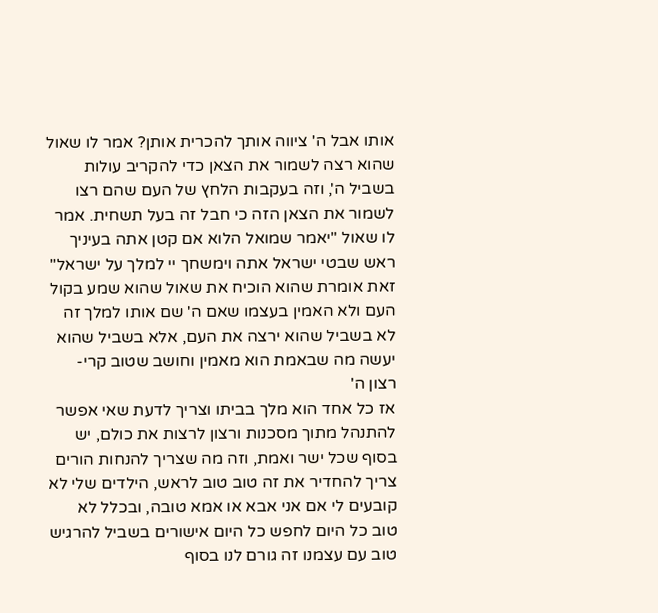אותו אבל ה' ציווה אותך להכרית אותן? אמר לו שאול שהוא רצה לשמור את הצאן כדי להקריב עולות בשביל ה', וזה בעקבות הלחץ של העם שהם רצו לשמור את הצאן הזה כי חבל זה בעל תשחית. אמר לו שאול "יאמר שמואל הלוא אם קטן אתה בעיניך ראש שבטי ישראל אתה וימשחך יי למלך על ישראל" זאת אומרת שהוא הוכיח את שאול שהוא שמע בקול העם ולא האמין בעצמו שאם ה' שם אותו למלך זה לא בשביל שהוא ירצה את העם, אלא בשביל שהוא יעשה מה שבאמת הוא מאמין וחושב שטוב קרי- רצון ה'
אז כל אחד הוא מלך בביתו וצריך לדעת שאי אפשר להתנהל מתוך מסכנות ורצון לרצות את כולם, יש בסוף שכל ישר ואמת, וזה מה שצריך להנחות הורים
צריך להחדיר את זה טוב טוב לראש, הילדים שלי לא קובעים לי אם אני אבא או אמא טובה, ובכלל לא טוב כל היום לחפש כל היום אישורים בשביל להרגיש טוב עם עצמנו זה גורם לנו בסוף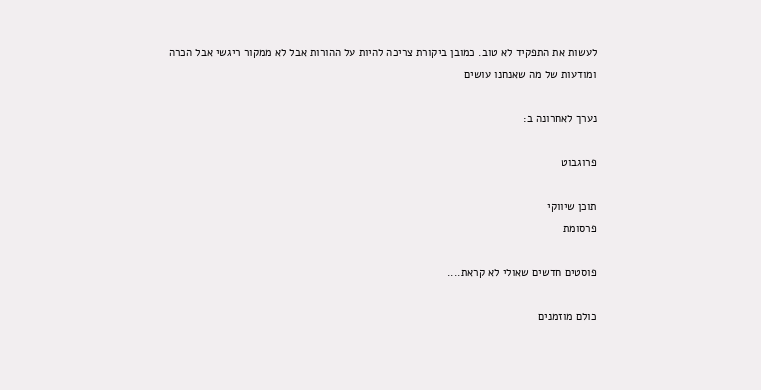לעשות את התפקיד לא טוב. כמובן ביקורת צריכה להיות על ההורות אבל לא ממקור ריגשי אבל הכרה ומודעות של מה שאנחנו עושים

נערך לאחרונה ב:

פרוגבוט

תוכן שיווקי
פרסומת

פוסטים חדשים שאולי לא קראת....

כולם מוזמנים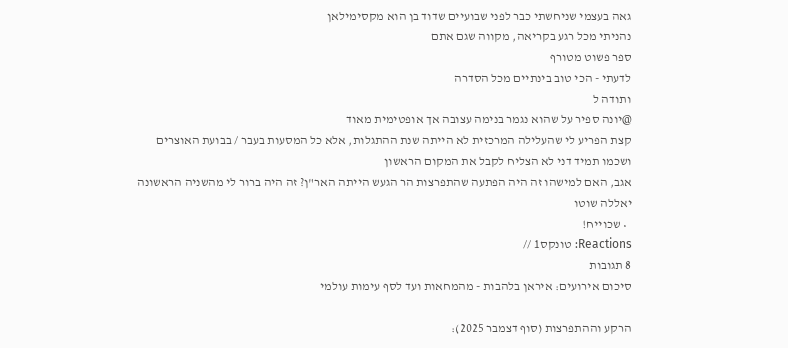גאה בעצמי שניחשתי כבר לפני שבועיים שדוד בן הוא מקסימילאן
נהניתי מכל רגע בקריאה, מקווה שגם אתם
ספר פשוט מטורף
לדעתי - הכי טוב בינתיים מכל הסדרה
ותודה ל
@יונה ספיר על שהוא נגמר בנימה עצובה אך אופטימית מאוד
קצת הפריע לי שהעלילה המרכזית לא הייתה שנת ההתגלות, אלא כל המסעות בעבר / בבועת האוצרים
ושכמו תמיד דני לא הצליח לקבל את המקום הראשון
אגב, האם למישהו זה היה הפתעה שהתפרצות הר הגעש הייתה האר"ן? זה היה ברור לי מהשניה הראשונה
יאללה שוטו
  • שכוייח!
Reactions: טונקס1 //
8 תגובות
סיכום אירועים: איראן בלהבות - מהמחאות ועד לסף עימות עולמי

הרקע וההתפרצות (סוף דצמבר 2025):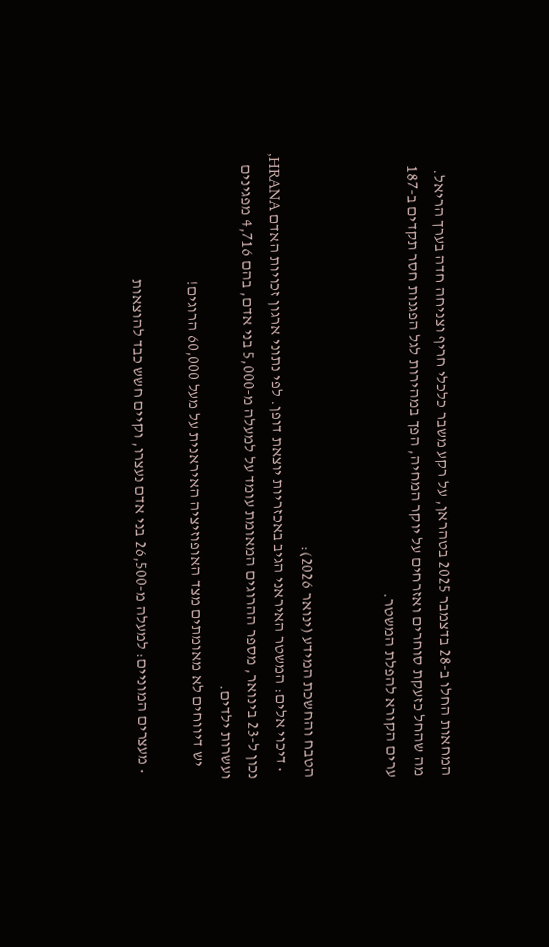המחאות החלו ב-28 בדצמבר 2025 בטהראן, על רקע משבר כלכלי חריף וצניחה חדה בערך הריאל. מה שהחל כזעקת סוחרים ואזרחים על יוקר המחיה, הפך במהירות לגל הפגנות חסר תקדים ב-187 ערים הקורא להפלת המשטר.


הטבח והחשכת המידע (ינואר 2026):
  • דיכוי אלים: המשטר האיראני הגיב באכזריות יוצאת דופן. לפי נתוני ארגון זכויות האדם HRANA, נכון ל-23 בינואר, מספר ההרוגים המאומת עומד על למעלה מ-5,000 בני אדם, בהם 4,716 מפגינים ועשרות ילדים.
    יש דיווחים לא מאומתים מצד האופוזיציה האיראנית על מעל 60,000 הרוגים!

  • מעצרים המוניים: למעלה מ-26,500 בני אדם נעצרו, וקיים חשש כבד להוצאות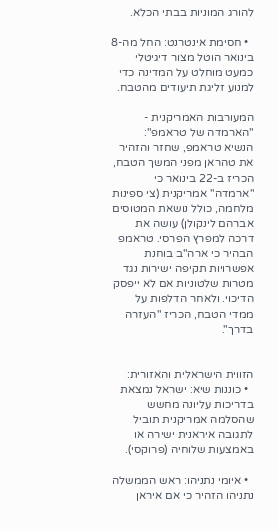להורג המוניות בבתי הכלא.

  • חסימת אינטרנט: החל מה-8 בינואר הוטל מצור דיגיטלי כמעט מוחלט על המדינה כדי למנוע זליגת תיעודים מהטבח.

המעורבות האמריקנית - "הארמדה של טראמפ":
הנשיא טראמפ, שחזר והזהיר את טהראן מפני המשך הטבח, הכריז ב-22 בינואר כי "ארמדה" אמריקנית (צי ספינות מלחמה, כולל נושאת המטוסים אברהם לינקולן) עושה את דרכה למפרץ הפרסי. טראמפ הבהיר כי ארה"ב בוחנת אפשרויות תקיפה ישירות נגד מטרות שלטוניות אם לא ייפסק הדיכוי. ולאחר הדלפות על ממדי הטבח, הכריז "העזרה בדרך".


הזווית הישראלית והאזורית:
  • כוננות שיא: ישראל נמצאת בדריכות עליונה מחשש שהסלמה אמריקנית תוביל לתגובה איראנית ישירה או באמצעות שלוחיה (פרוקסי).

  • איומי נתניהו: ראש הממשלה נתניהו הזהיר כי אם איראן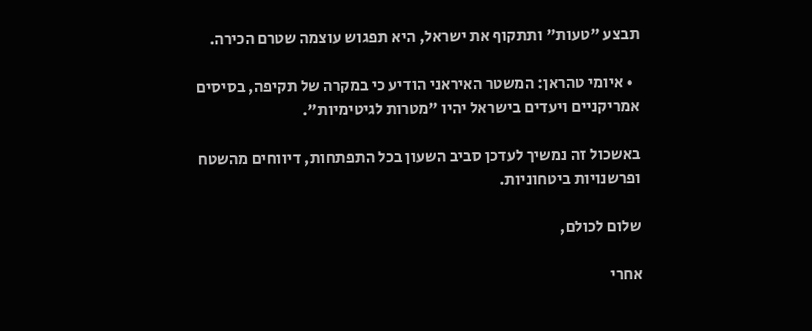תבצע "טעות" ותתקוף את ישראל, היא תפגוש עוצמה שטרם הכירה.

  • איומי טהראן: המשטר האיראני הודיע כי במקרה של תקיפה, בסיסים אמריקניים ויעדים בישראל יהיו "מטרות לגיטימיות".

באשכול זה נמשיך לעדכן סביב השעון בכל התפתחות, דיווחים מהשטח ופרשנויות ביטחוניות.

שלום לכולם,

אחרי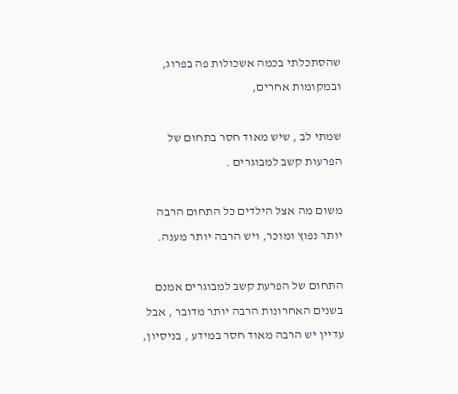שהסתכלתי בכמה אשכולות פה בפרוג, ובמקומות אחרים,

שמתי לב , שיש מאוד חסר בתחום של הפרעות קשב למבוגרים .

משום מה אצל הילדים כל התחום הרבה יותר נפוץ ומוכר, ויש הרבה יותר מענה.

התחום של הפרעת קשב למבוגרים אמנם בשנים האחרונות הרבה יותר מדובר , אבל עדיין יש הרבה מאוד חסר במידע , בניסיון,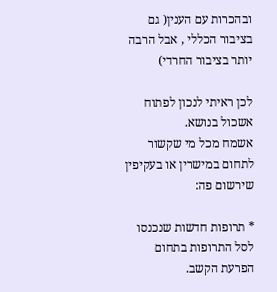ובהכרות עם הענין( גם בציבור הכללי , אבל הרבה יותר בציבור החרדי)

לכן ראיתי לנכון לפתוח אשכול בנושא.
אשמח מכל מי שקשור לתחום במישרין או בעקיפין שירשום פה:

* תרופות חדשות שנכנסו לסל התרופות בתחום הפרעת הקשב.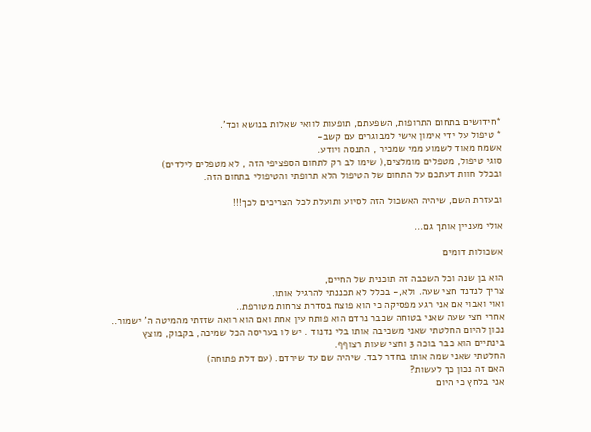*חידושים בתחום התרופות, השפעתם, תופעות לוואי שאלות בנושא וכד'.
* טיפול על ידי אימון אישי למבוגרים עם קשב-
אשמח מאוד לשמוע ממי שמכיר , התנסה ויודע.
סוגי טיפול, מטפלים מומלצים,( שימו לב רק לתחום הספציפי הזה , לא מטפלים לילדים)
ובכלל חוות דעתכם על התחום של הטיפול הלא תרופתי והטיפולי בתחום הזה.

ובעזרת השם, שיהיה האשכול הזה לסיוע ותועלת לכל הצריכים לכך!!!

אולי מעניין אותך גם...

אשכולות דומים

הוא בן שנה וכל השכבה זה תוכנית של החיים,
צריך לנדנד חצי שעה. ולא,- בכלל לא תכננתי להרגיל אותו.
ואוי ואבוי אם אני רגע מפסיקה כי הוא פוצח בסדרת צרחות מטורפת..
אחרי חצי שעה שאני בטוחה שכבר נרדם הוא פותח עין אחת ואם הוא רואה שזזתי מהמיטה ה' ישמור..
נכון להיום החלטתי שאני משכיבה אותו בלי נדנוד . יש לו בעריסה הכל שמיכה, בקבוק, מוצץ
בינתיים הוא כבר בוכה 3 וחצי שעות רצוףף.
החלטתי שאני שמה אותו בחדר לבד. שיהיה שם עד שירדם. (עם דלת פתוחה)
האם זה נכון כך לעשות?
אני בלחץ כי היום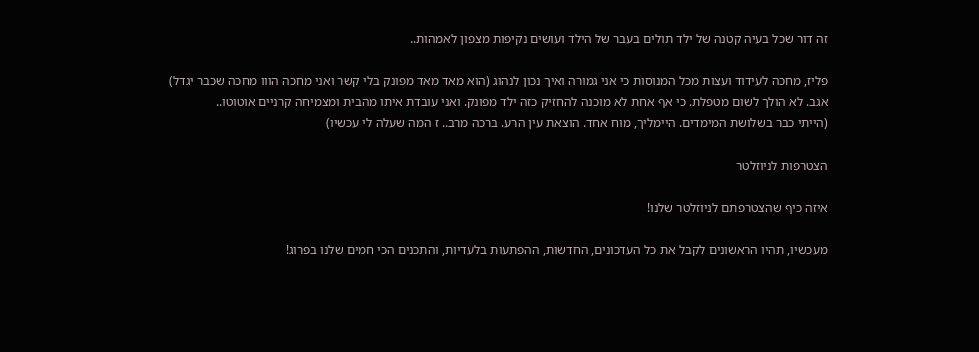זה דור שכל בעיה קטנה של ילד תולים בעבר של הילד ועושים נקיפות מצפון לאמהות..

פליז, מחכה לעידוד ועצות מכל המנוסות כי אני גמורה ואיך נכון לנהוג (הוא מאד מאד מפונק בלי קשר ואני מחכה הווו מחכה שכבר יגדל)
אגב. לא הולך לשום מטפלת. כי אף אחת לא מוכנה להחזיק כזה ילד מפונק. ואני עובדת איתו מהבית ומצמיחה קרניים אוטוטו..
(הייתי כבר בשלושת המימדים. היימליך, מוח אחד. הוצאת עין הרע. ברכה מרב.. ז המה שעלה לי עכשיו)

הצטרפות לניוזלטר

איזה כיף שהצטרפתם לניוזלטר שלנו!

מעכשיו, תהיו הראשונים לקבל את כל העדכונים, החדשות, ההפתעות בלעדיות, והתכנים הכי חמים שלנו בפרוג!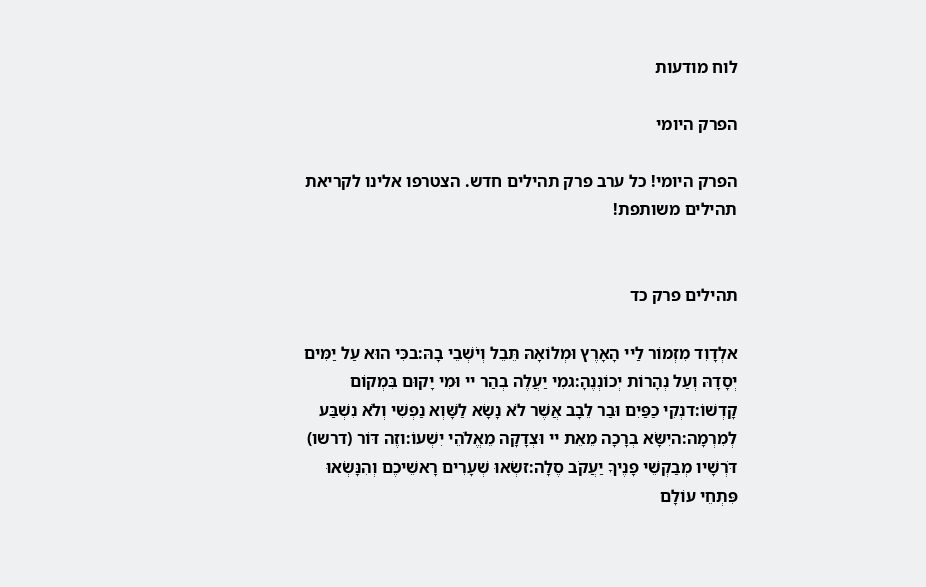לוח מודעות

הפרק היומי

הפרק היומי! כל ערב פרק תהילים חדש. הצטרפו אלינו לקריאת תהילים משותפת!


תהילים פרק כד

אלְדָוִד מִזְמוֹר לַיי הָאָרֶץ וּמְלוֹאָהּ תֵּבֵל וְיֹשְׁבֵי בָהּ:בכִּי הוּא עַל יַמִּים יְסָדָהּ וְעַל נְהָרוֹת יְכוֹנְנֶהָ:גמִי יַעֲלֶה בְהַר יי וּמִי יָקוּם בִּמְקוֹם קָדְשׁוֹ:דנְקִי כַפַּיִם וּבַר לֵבָב אֲשֶׁר לֹא נָשָׂא לַשָּׁוְא נַפְשִׁי וְלֹא נִשְׁבַּע לְמִרְמָה:היִשָּׂא בְרָכָה מֵאֵת יי וּצְדָקָה מֵאֱלֹהֵי יִשְׁעוֹ:וזֶה דּוֹר (דרשו) דֹּרְשָׁיו מְבַקְשֵׁי פָנֶיךָ יַעֲקֹב סֶלָה:זשְׂאוּ שְׁעָרִים רָאשֵׁיכֶם וְהִנָּשְׂאוּ פִּתְחֵי עוֹלָם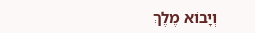וְיָבוֹא מֶלֶךְ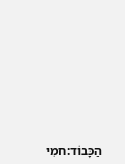הַכָּבוֹד:חמִי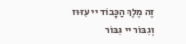זֶה מֶלֶךְ הַכָּבוֹד יי עִזּוּז וְגִבּוֹר יי גִּבּוֹר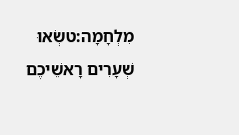מִלְחָמָה:טשְׂאוּ שְׁעָרִים רָאשֵׁיכֶם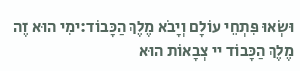וּשְׂאוּ פִּתְחֵי עוֹלָם וְיָבֹא מֶלֶךְ הַכָּבוֹד:ימִי הוּא זֶה מֶלֶךְ הַכָּבוֹד יי צְבָאוֹת הוּא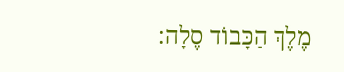מֶלֶךְ הַכָּבוֹד סֶלָה: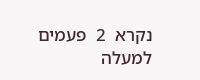נקרא  2  פעמים
למעלה